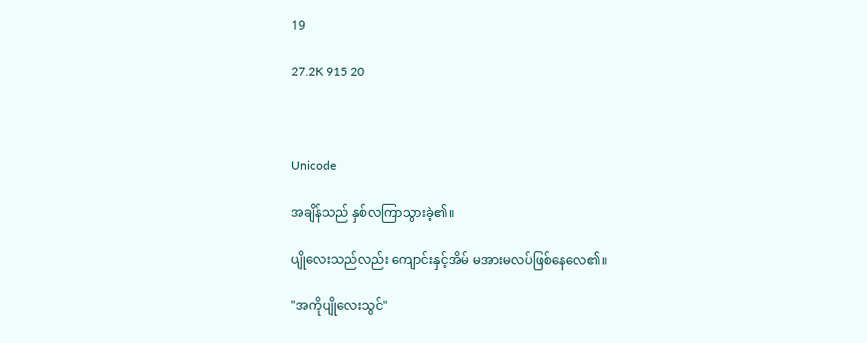19

27.2K 915 20



Unicode

အချိန်သည် နှစ်လကြာသွားခဲ့၏။

ပျိုလေးသည်လည်း ကျောင်းနှင့်အိမ် မအားမလပ်ဖြစ်နေလေ၏။

"အကိုပျိုလေးသွင်"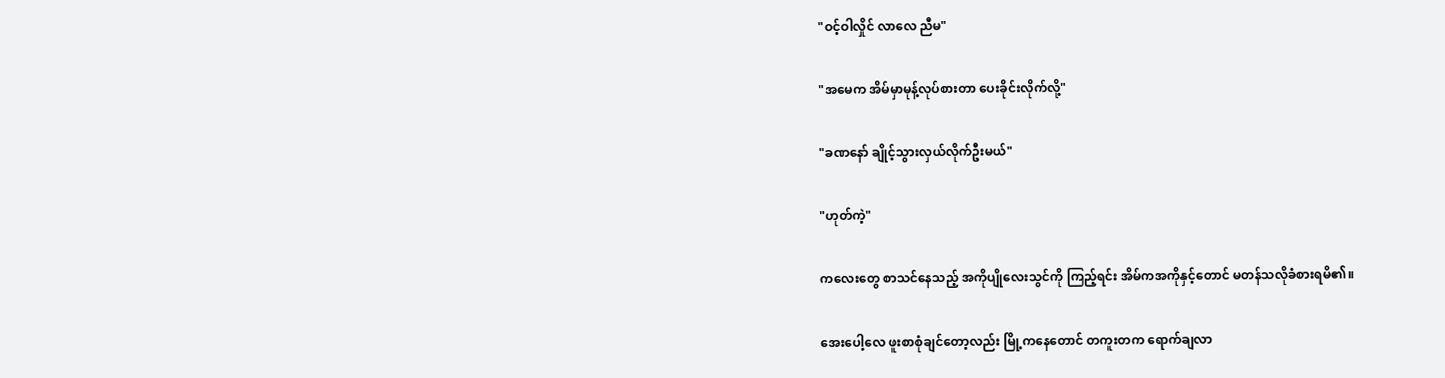"ဝင့်ဝါလှိုင် လာလေ ညီမ"

"အမေက အိမ်မှာမုန့်လုပ်စားတာ ပေးခိုင်းလိုက်လို့"

"ခဏနော် ချိုင့်သွားလှယ်လိုက်ဦးမယ်"

"ဟုတ်ကဲ့"

ကလေးတွေ စာသင်နေသည့် အကိုပျိုလေးသွင်ကို ကြည့်ရင်း အိမ်ကအကိုနှင့်တောင် မတန်သလိုခံစားရမိ၏။

အေးပေါ့လေ ဖူးစာစုံချင်တော့လည်း မြို့ကနေတောင် တကူးတက ရောက်ချလာ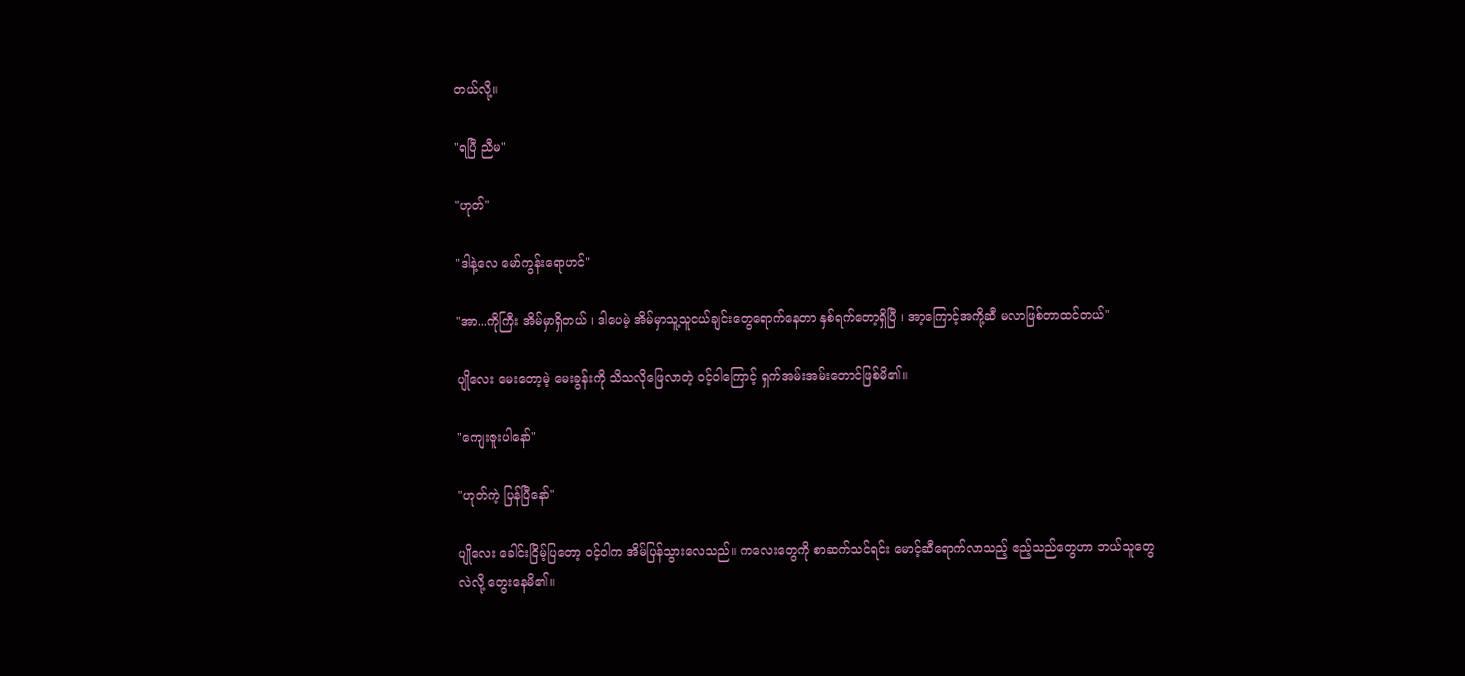တယ်လို့။

"ရပြီ ညီမ"

"ဟုတ်"

"ဒါနဲ့လေ မော်ကွန်းရောဟင်"

"အာ...ကိုကြီး အိမ်မှာရှိတယ် ၊ ဒါပေမဲ့ အိမ်မှာသူ့သူငယ်ချင်းတွေရောက်နေတာ နှစ်ရက်တော့ရှိပြီ ၊ အာ့ကြောင့်အကို့ဆီ မလာဖြစ်တာထင်တယ်"

ပျိုလေး မေးတော့မဲ့ မေးခွန်းကို သိသလိုဖြေလာတဲ့ ဝင့်ဝါကြောင့် ရှက်အမ်းအမ်းတောင်ဖြစ်မိ၏။

"ကျေးဇူးပါနော်"

"ဟုတ်ကဲ့ ပြန်ပြီနော်"

ပျိုလေး ခေါင်းငြိမ့်ပြတော့ ဝင့်ဝါက အိမ်ပြန်သွားလေသည်။ ကလေးတွေကို စာဆက်သင်ရင်း မောင့်ဆီရောက်လာသည့် ဧည့်သည်တွေဟာ ဘယ်သူတွေလဲလို့ တွေးနေမိ၏။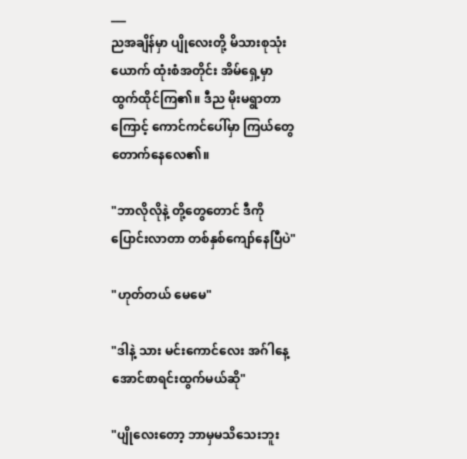___
ညအချိန်မှာ ပျိုလေးတို့ မိသားစုသုံးယောက် ထုံးစံအတိုင်း အိမ်ရှေ့မှာထွက်ထိုင်ကြ၏။ ဒီည မိုးမရွာတာကြောင့် ကောင်ကင်ပေါ်မှာ ကြယ်တွေ တောက်နေလေ၏။

"ဘာလိုလိုနဲ့ တို့တွေတောင် ဒီကိုပြောင်းလာတာ တစ်နှစ်ကျော်နေပြီပဲ"

"ဟုတ်တယ် မေမေ"

"ဒါနဲ့ သား မင်းကောင်လေး အဂ်ါနေ့ အောင်စာရင်းထွက်မယ်ဆို"

"ပျိုလေးတော့ ဘာမှမသိသေးဘူး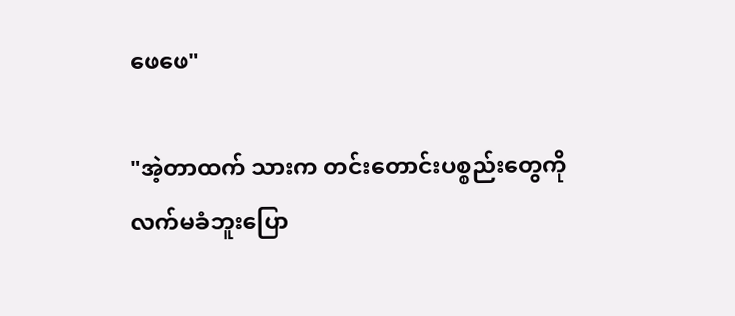ဖေဖေ"

"အဲ့တာထက် သားက တင်းတောင်းပစ္စည်းတွေကို လက်မခံဘူးပြော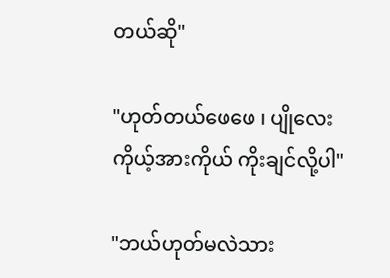တယ်ဆို"

"ဟုတ်တယ်ဖေဖေ ၊ ပျိုလေး ကိုယ့်အားကိုယ် ကိုးချင်လို့ပါ"

"ဘယ်ဟုတ်‌မလဲသား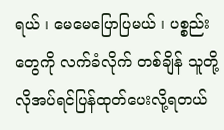ရယ် ၊ မေမေပြောပြမယ် ၊ ပစ္စည်းတွေကို လက်ခံလိုက် တစ်ချိန် သူတို့လိုအပ်ရင်ပြန်ထုတ်ပေးလို့ရတယ်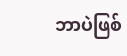ဘာပဲဖြစ်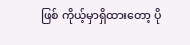ဖြစ် ကိုယ့်မှာရှိထားတော့ ပို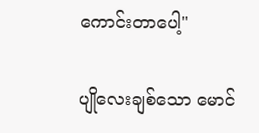ကောင်းတာပေါ့"

ပျိုလေးချစ်သော မောင်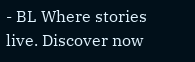- BL Where stories live. Discover now